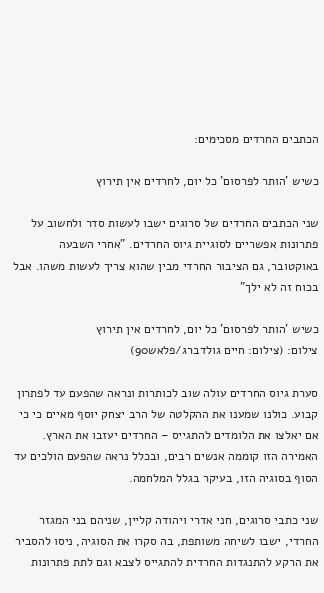הכתבים החרדים מסכימים:

כשיש 'הותר לפרסום' כל יום, לחרדים אין תירוץ

שני הכתבים החרדים של סרוגים ישבו לעשות סדר ולחשוב על פתרונות אפשריים לסוגיית גיוס החרדים. "אחרי השבעה באוקטובר, גם הציבור החרדי מבין שהוא צריך לעשות משהו. אבל בכוח זה לא ילך"

כשיש 'הותר לפרסום' כל יום, לחרדים אין תירוץ
צילום: (צילום: חיים גולדברג/פלאש90)

סערת גיוס החרדים עולה שוב לכותרות ונראה שהפעם עד לפתרון קבוע. כולנו שמענו את ההקלטה של הרב יצחק יוסף מאיים כי כי אם יאלצו את הלומדים להתגייס – החרדים יעזבו את הארץ. האמירה הזו קוממה אנשים רבים, ובכלל נראה שהפעם הולכים עד הסוף בסוגיה הזו, בעיקר בגלל המלחמה.

שני כתבי סרוגים, חני אדרי ויהודה קליין, שניהם בני המגזר החרדי, ישבו לשיחה משותפת, בה סקרו את הסוגיה, ניסו להסביר את הרקע להתנגדות החרדית להתגייס לצבא וגם לתת פתרונות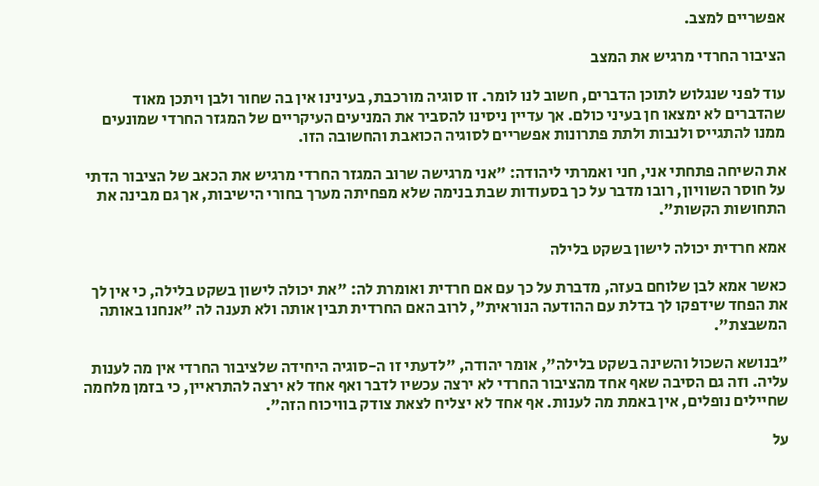אפשריים למצב.

הציבור החרדי מרגיש את המצב

עוד לפני שנגלוש לתוכן הדברים, חשוב לנו לומר. זו סוגיה מורכבת, בעינינו אין בה שחור ולבן ויתכן מאוד שהדברים לא ימצאו חן בעיני כולם. אך עדיין ניסינו להסביר את המניעים העיקריים של המגזר החרדי שמונעים ממנו להתגייס ולנבות ולתת פתרונות אפשריים לסוגיה הכואבת והחשובה הזו.

את השיחה פתחתי אני, חני ואמרתי ליהודה: "אני מרגישה שרוב המגזר החרדי מרגיש את הכאב של הציבור הדתי על חוסר השוויון, רובו מדבר על כך בסעודות שבת בנימה שלא מפחיתה מערך בחורי הישיבות, אך גם מבינה את התחושות הקשות".

אמא חרדית יכולה לישון בשקט בלילה

כאשר אמא לבן שלוחם בעזה, מדברת על כך עם אם חרדית ואומרת לה: "את יכולה לישון בשקט בלילה, כי אין לך את הפחד שידפקו לך בדלת עם ההודעה הנוראית", לרוב האם החרדית תבין אותה ולא תענה לה "אנחנו באותה המשבצת".

"בנושא השכול והשינה בשקט בלילה", אומר יהודה, "לדעתי זו ה-סוגיה היחידה שלציבור החרדי אין מה לענות עליה. וזה גם הסיבה שאף אחד מהציבור החרדי לא ירצה עכשיו לדבר ואף אחד לא ירצה להתראיין, כי בזמן מלחמה שחיילים נופלים, אין באמת מה לענות. אף אחד לא יצליח לצאת צודק בוויכוח הזה".

על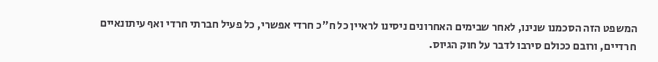המשפט הזה הסכמנו שנינו, לאחר שבימים האחרונים ניסינו לראיין כל ח"כ חרדי אפשרי, כל פעיל חברתי חרדי ואף עיתונאיים חרדיים, ורובם ככולם סירבו לדבר על חוק הגיוס.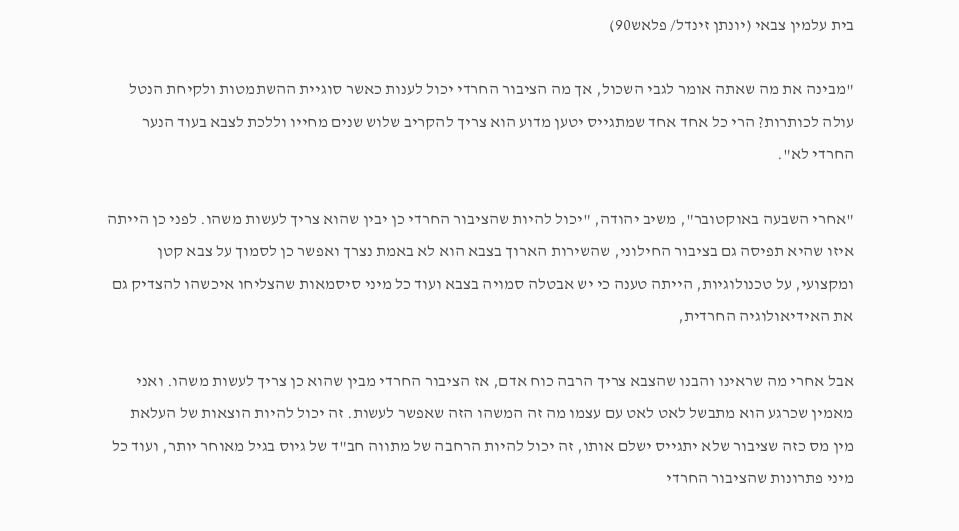בית עלמין צבאי (יונתן זינדל/ פלאש90)

"מבינה את מה שאתה אומר לגבי השכול, אך מה הציבור החרדי יכול לענות כאשר סוגיית ההשתמטות ולקיחת הנטל עולה לכותרות? הרי כל אחד אחד שמתגייס יטען מדוע הוא צריך להקריב שלוש שנים מחייו וללכת לצבא בעוד הנער החרדי לא".

"אחרי השבעה באוקטובר", משיב יהודה, "יכול להיות שהציבור החרדי כן יבין שהוא צריך לעשות משהו. לפני כן הייתה איזו שהיא תפיסה גם בציבור החילוני, שהשירות הארוך בצבא הוא לא באמת נצרך ואפשר כן לסמוך על צבא קטן ומקצועי, על טכנולוגיות, הייתה טענה כי יש אבטלה סמויה בצבא ועוד כל מיני סיסמאות שהצליחו איכשהו להצדיק גם את האידיאולוגיה החרדית,

אבל אחרי מה שראינו והבנו שהצבא צריך הרבה כוח אדם, אז הציבור החרדי מבין שהוא כן צריך לעשות משהו. ואני מאמין שכרגע הוא מתבשל לאט לאט עם עצמו מה זה המשהו הזה שאפשר לעשות. זה יכול להיות הוצאות של העלאת מין מס כזה שציבור שלא יתגייס ישלם אותו, זה יכול להיות הרחבה של מתווה חב"ד של גיוס בגיל מאוחר יותר, ועוד כל מיני פתרונות שהציבור החרדי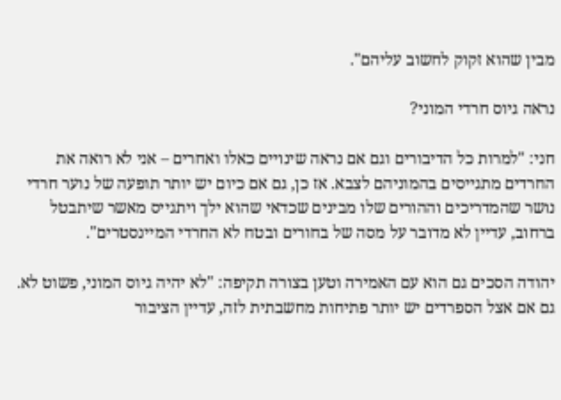מבין שהוא זקוק לחשוב עליהם".

נראה גיוס חרדי המוני?

חני: "למרות כל הדיבורים וגם אם נראה שינויים כאלו ואחרים – אני לא רואה את החרדים מתגייסים בהמוניהם לצבא. אז כן, גם אם כיום יש יותר תופעה של נוער חרדי נושר שהמדריכים וההורים שלו מבינים שכדאי שהוא ילך ויתגייס מאשר שיתבטל ברחוב, עדיין לא מדובר על מסה של בחורים ובטח לא החרדי המיינסטרים".

יהודה הסכים גם הוא עם האמירה וטען בצורה תקיפה: "לא יהיה גיוס המוני, פשוט לא. גם אם אצל הספרדים יש יותר פתיחות מחשבתית לזה, עדיין הציבור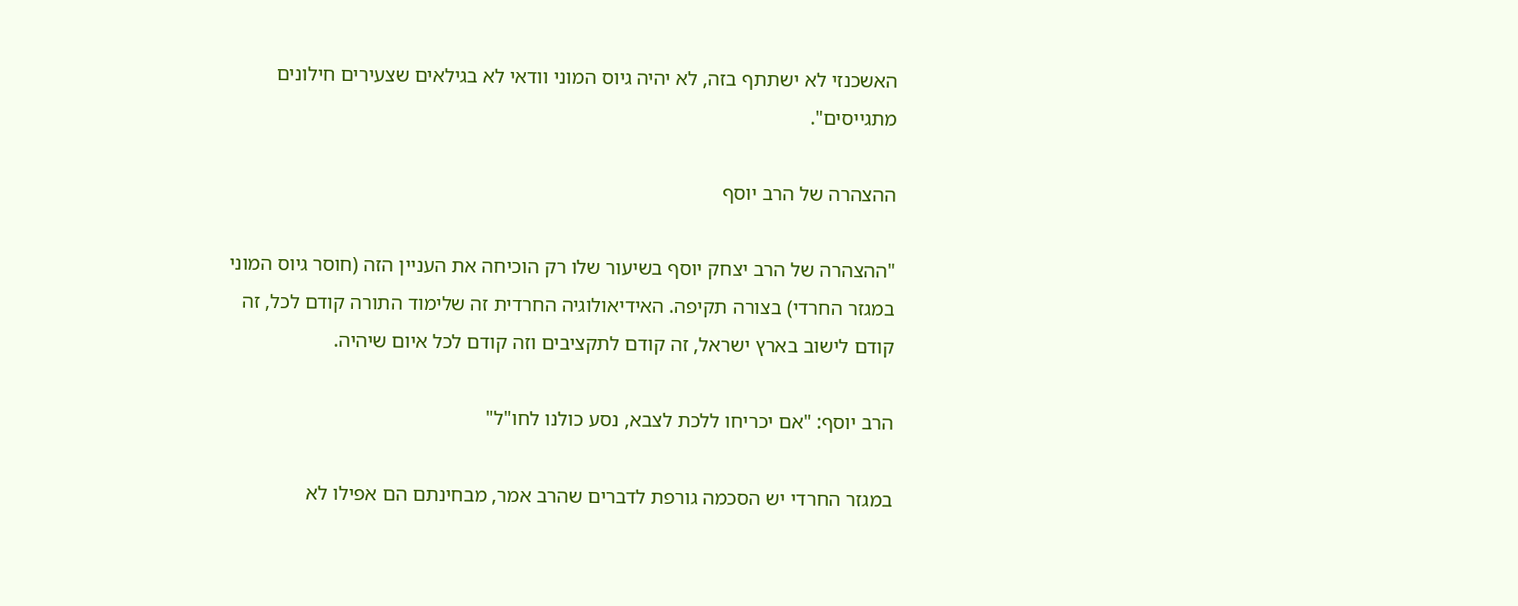האשכנזי לא ישתתף בזה, לא יהיה גיוס המוני וודאי לא בגילאים שצעירים חילונים מתגייסים".

ההצהרה של הרב יוסף

"ההצהרה של הרב יצחק יוסף בשיעור שלו רק הוכיחה את העניין הזה (חוסר גיוס המוני במגזר החרדי) בצורה תקיפה. האידיאולוגיה החרדית זה שלימוד התורה קודם לכל, זה קודם לישוב בארץ ישראל, זה קודם לתקציבים וזה קודם לכל איום שיהיה.

הרב יוסף: "אם יכריחו ללכת לצבא, נסע כולנו לחו"ל"

במגזר החרדי יש הסכמה גורפת לדברים שהרב אמר, מבחינתם הם אפילו לא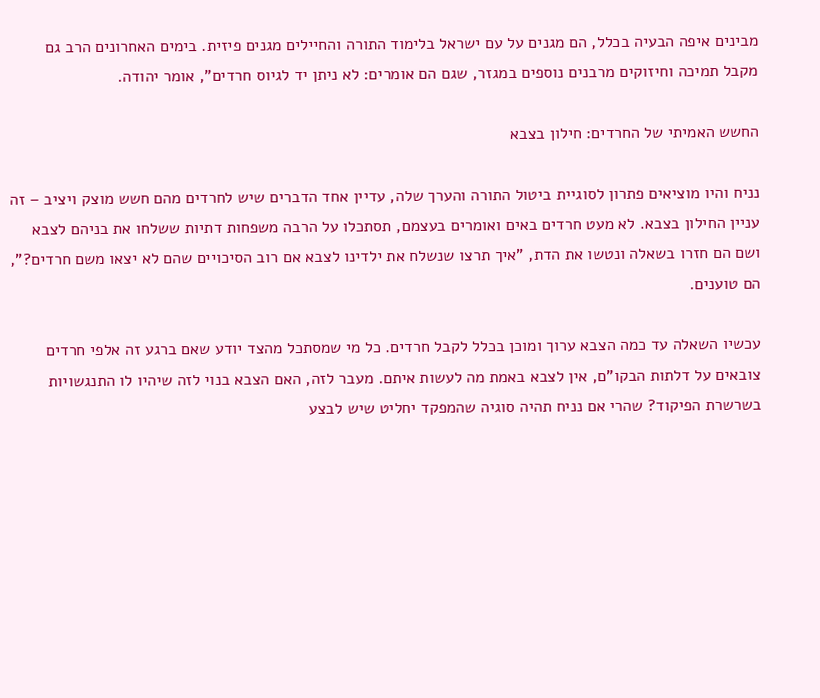מבינים איפה הבעיה בכלל, הם מגנים על עם ישראל בלימוד התורה והחיילים מגנים פיזית. בימים האחרונים הרב גם מקבל תמיכה וחיזוקים מרבנים נוספים במגזר, שגם הם אומרים: לא ניתן יד לגיוס חרדים", אומר יהודה.

החשש האמיתי של החרדים: חילון בצבא

נניח והיו מוציאים פתרון לסוגיית ביטול התורה והערך שלה, עדיין אחד הדברים שיש לחרדים מהם חשש מוצק ויציב – זה עניין החילון בצבא. לא מעט חרדים באים ואומרים בעצמם, תסתכלו על הרבה משפחות דתיות ששלחו את בניהם לצבא ושם הם חזרו בשאלה ונטשו את הדת, "איך תרצו שנשלח את ילדינו לצבא אם רוב הסיכויים שהם לא יצאו משם חרדים?", הם טוענים.

עכשיו השאלה עד כמה הצבא ערוך ומוכן בכלל לקבל חרדים. כל מי שמסתכל מהצד יודע שאם ברגע זה אלפי חרדים צובאים על דלתות הבקו"ם, אין לצבא באמת מה לעשות איתם. מעבר לזה, האם הצבא בנוי לזה שיהיו לו התנגשויות בשרשרת הפיקוד? שהרי אם נניח תהיה סוגיה שהמפקד יחליט שיש לבצע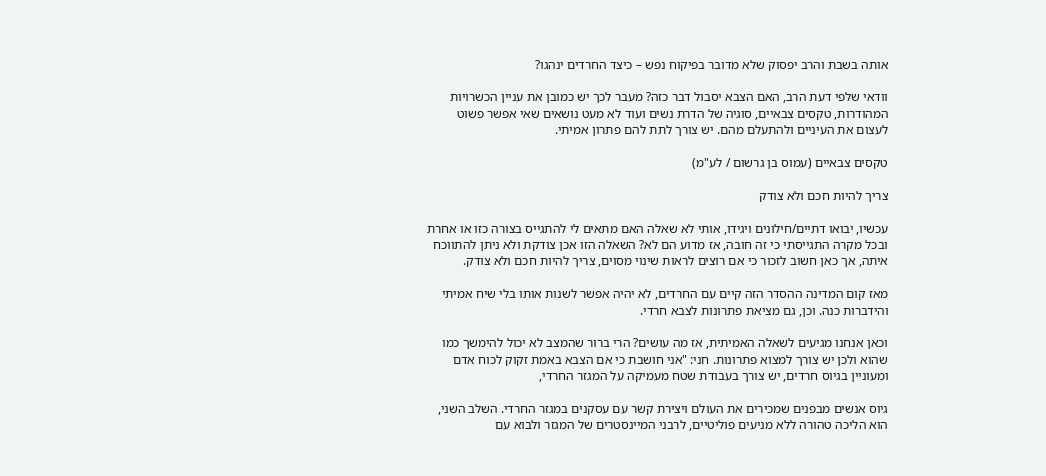אותה בשבת והרב יפסוק שלא מדובר בפיקוח נפש – כיצד החרדים ינהגו?

וודאי שלפי דעת הרב, האם הצבא יסבול דבר כזה? מעבר לכך יש כמובן את עניין הכשרויות המהודרות, טקסים צבאיים, סוגיה של הדרת נשים ועוד לא מעט נושאים שאי אפשר פשוט לעצום את העיניים ולהתעלם מהם. יש צורך לתת להם פתרון אמיתי.

טקסים צבאיים (עמוס בן גרשום / לע"מ)

צריך להיות חכם ולא צודק

עכשיו, יבואו דתיים/חילונים ויגידו, אותי לא שאלה האם מתאים לי להתגייס בצורה כזו או אחרת ובכל מקרה התגייסתי כי זה חובה, אז מדוע הם לא? השאלה הזו אכן צודקת ולא ניתן להתווכח איתה, אך כאן חשוב לזכור כי אם רוצים לראות שינוי מסוים, צריך להיות חכם ולא צודק.

מאז קום המדינה ההסדר הזה קיים עם החרדים, לא יהיה אפשר לשנות אותו בלי שיח אמיתי והידברות כנה. וכן, גם מציאת פתרונות לצבא חרדי.

וכאן אנחנו מגיעים לשאלה האמיתית, אז מה עושים? הרי ברור שהמצב לא יכול להימשך כמו שהוא ולכן יש צורך למצוא פתרונות. חני: "אני חושבת כי אם הצבא באמת זקוק לכוח אדם ומעוניין בגיוס חרדים, יש צורך בעבודת שטח מעמיקה על המגזר החרדי,

גיוס אנשים מבפנים שמכירים את העולם ויצירת קשר עם עסקנים במגזר החרדי. השלב השני, הוא הליכה טהורה ללא מניעים פוליטיים, לרבני המיינסטרים של המגזר ולבוא עם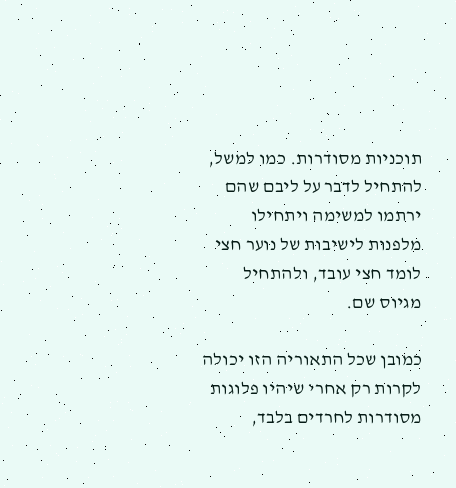תוכניות מסודרות. כמו למשל, להתחיל לדבר על ליבם שהם ירתמו למשימה ויתחילו מלפנות לישיבות של נוער חצי לומד חצי עובד, ולהתחיל מגיוס שם.

כמובן שכל התאוריה הזו יכולה לקרות רק אחרי שיהיו פלוגות מסודרות לחרדים בלבד,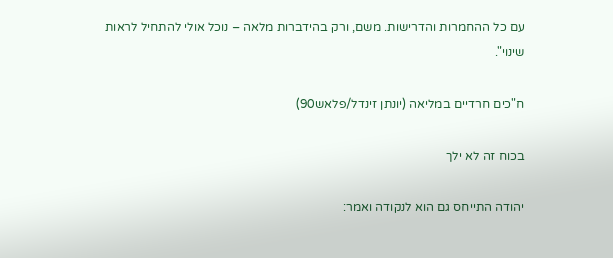עם כל ההחמרות והדרישות. משם, ורק בהידברות מלאה – נוכל אולי להתחיל לראות שינוי".

ח"כים חרדיים במליאה (יונתן זינדל/פלאש90)

בכוח זה לא ילך

יהודה התייחס גם הוא לנקודה ואמר: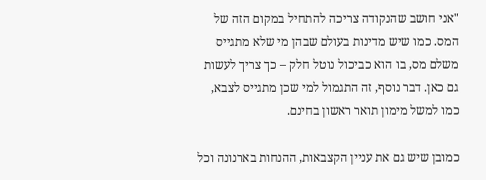"אני חושב שהנקודה צריכה להתחיל במקום הזה של המס. כמו שיש מדינות בעולם שבהן מי שלא מתגייס משלם מס, בו הוא כביכול נוטל חלק – כך צריך לעשות גם כאן. דבר נוסף, זה התגמול למי שכן מתגייס לצבא, כמו למשל מימון תואר ראשון בחינם.

כמובן שיש גם את עניין הקצבאות, ההנחות בארנונה וכל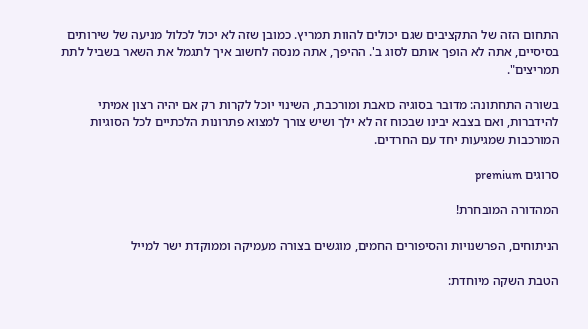התחום הזה של התקציבים שגם יכולים להוות תמריץ. כמובן שזה לא יכול לכלול מניעה של שירותים בסיסיים, אתה לא הופך אותם לסוג ב'. ההיפך, אתה מנסה לחשוב איך לתגמל את השאר בשביל לתת תמריצים".

בשורה התחתונה: מדובר בסוגיה כואבת ומורכבת, השינוי יוכל לקרות רק אם יהיה רצון אמיתי להידברות, ואם בצבא יבינו שבכוח זה לא ילך ושיש צורך למצוא פתרונות הלכתיים לכל הסוגיות המורכבות שמגיעות יחד עם החרדים.

סרוגים premium

המהדורה המובחרת!

הניתוחים, הפרשנויות והסיפורים החמים, מוגשים בצורה מעמיקה וממוקדת ישר למייל

הטבת השקה מיוחדת: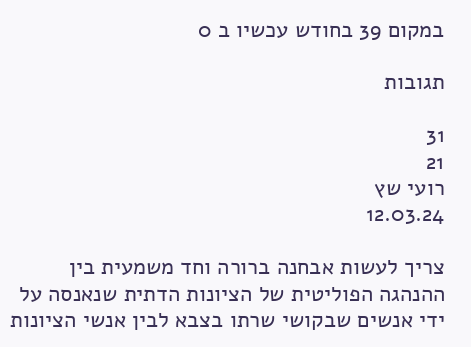במקום 39 בחודש עכשיו ב 0

תגובות

31
21
רועי שץ
12.03.24

צריך לעשות אבחנה ברורה וחד משמעית בין ההנהגה הפוליטית של הציונות הדתית שנאנסה על ידי אנשים שבקושי שרתו בצבא לבין אנשי הציונות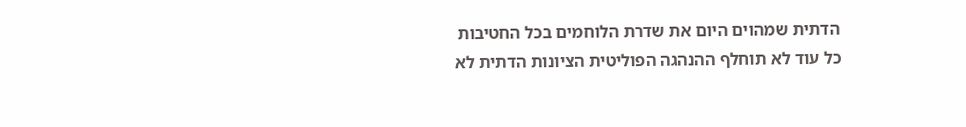הדתית שמהוים היום את שדרת הלוחמים בכל החטיבות כל עוד לא תוחלף ההנהגה הפוליטית הציונות הדתית לא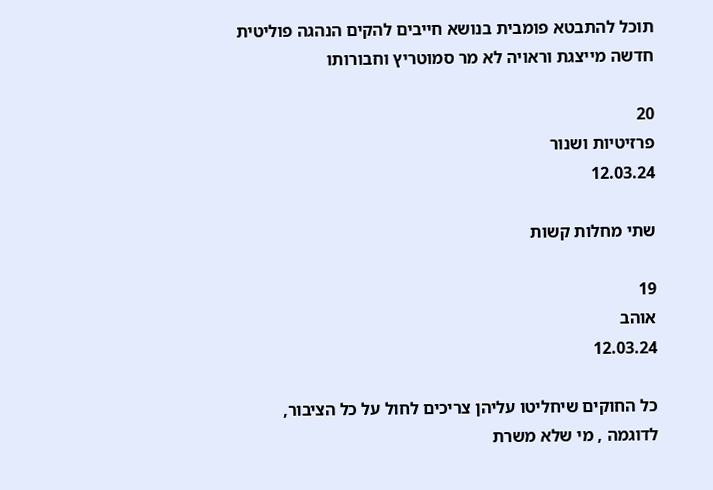תוכל להתבטא פומבית בנושא חייבים להקים הנהגה פוליטית חדשה מייצגת וראויה לא מר סמוטריץ וחבורותו

20
פרזיטיות ושנור
12.03.24

שתי מחלות קשות

19
אוהב
12.03.24

כל החוקים שיחליטו עליהן צריכים לחול על כל הציבור, לדוגמה , מי שלא משרת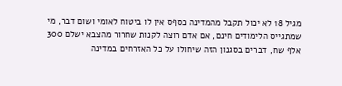מגיל 18 לא יכול תקבל מהמדינה כסףס אין לו ביטוח לאומי ושום דבר, מי שמתגייס הלימודים חינם, אם אדם רוצה לקנות שחרור מהצבא ישלם 300 אלף שח, דברים בסגנון הזה שיחולו על כל האזרחים במדינה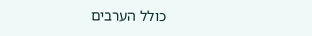כולל הערבים